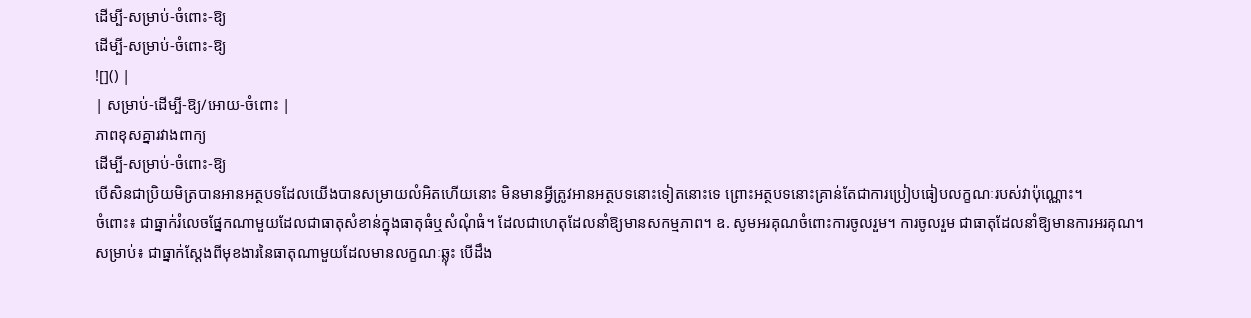ដើម្បី-សម្រាប់-ចំពោះ-ឱ្យ
ដើម្បី-សម្រាប់-ចំពោះ-ឱ្យ
![]() |
| សម្រាប់-ដើម្បី-ឱ្យ/អោយ-ចំពោះ |
ភាពខុសគ្នារវាងពាក្យ
ដើម្បី-សម្រាប់-ចំពោះ-ឱ្យ
បើសិនជាប្រិយមិត្របានអានអត្ថបទដែលយើងបានសម្រាយលំអិតហើយនោះ មិនមានអ្វីត្រូវអានអត្ថបទនោះទៀតនោះទេ ព្រោះអត្ថបទនោះគ្រាន់តែជាការប្រៀបធៀបលក្ខណៈរបស់វាប៉ុណ្ណោះ។
ចំពោះ៖ ជាធ្នាក់រំលេចផ្នែកណាមួយដែលជាធាតុសំខាន់ក្នុងធាតុធំឬសំណុំធំ។ ដែលជាហេតុដែលនាំឱ្យមានសកម្មភាព។ ឧ. សូមអរគុណចំពោះការចូលរួម។ ការចូលរួម ជាធាតុដែលនាំឱ្យមានការអរគុណ។
សម្រាប់៖ ជាធ្នាក់ស្ដែងពីមុខងារនៃធាតុណាមួយដែលមានលក្ខណៈឆ្លុះ បើដឹង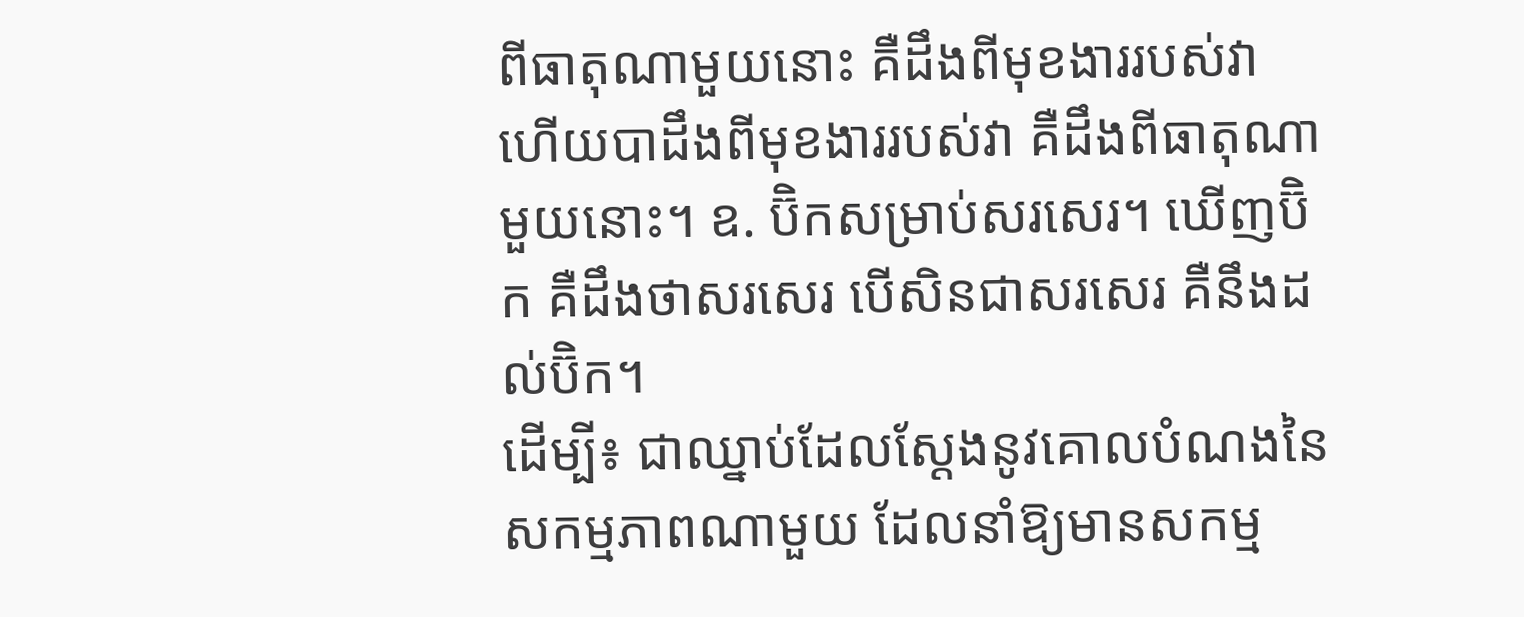ពីធាតុណាមួយនោះ គឺដឹងពីមុខងាររបស់វា ហើយបាដឹងពីមុខងាររបស់វា គឺដឹងពីធាតុណាមួយនោះ។ ឧ. ប៊ិកសម្រាប់សរសេរ។ ឃើញប៊ិក គឺដឹងថាសរសេរ បើសិនជាសរសេរ គឺនឹងដល់ប៊ិក។
ដើម្បី៖ ជាឈ្នាប់ដែលស្ដែងនូវគោលបំណងនៃសកម្មភាពណាមួយ ដែលនាំឱ្យមានសកម្ម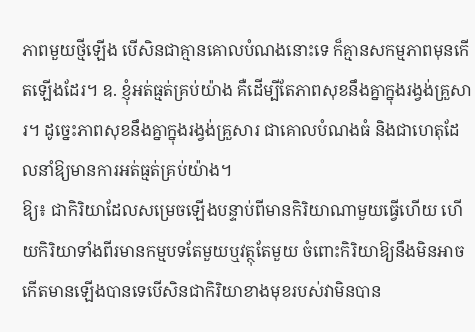ភាពមួយថ្មីឡើង បើសិនជាគ្មានគោលបំណងនោះទេ ក៏គ្មានសកម្មភាពមុនកើតឡើងដែរ។ ឧ. ខ្ញុំអត់ធ្មត់គ្រប់យ៉ាង គឺដើម្បីតែភាពសុខនឹងគ្នាក្នុងរង្វង់គ្រួសារ។ ដូច្នេះភាពសុខនឹងគ្នាក្នុងរង្វង់គ្រួសារ ជាគោលបំណងធំ និងជាហេតុដែលនាំឱ្យមានការអត់ធ្មត់គ្រប់យ៉ាង។
ឱ្យ៖ ជាកិរិយាដែលសម្រេចឡើងបន្ទាប់ពីមានកិរិយាណាមួយធ្វើហើយ ហើយកិរិយាទាំងពីរមានកម្មបទតែមួយឬវត្ថុតែមួយ ចំពោះកិរិយាឱ្យនឹងមិនអាចកើតមានឡើងបានទេបើសិនជាកិរិយាខាងមុខរបស់វាមិនបាន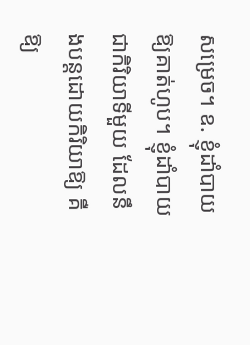សម្រេច។ ឧ. ខ្ញុំដាំបាយឱ្យគាត់ហូប។ ខ្ញុំដាំបាយជាកិរិយាទីមួយ ដែលនឹងបន្តដោយកិរិយាឱ្យ គឺឱ្យ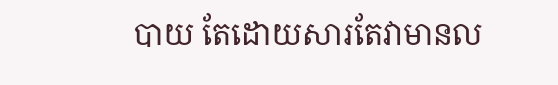បាយ តែដោយសារតែវាមានល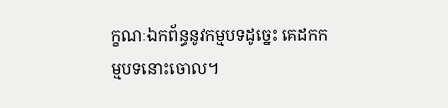ក្ខណៈឯកព័ន្ធនូវកម្មបទដូច្នេះ គេដកកម្មបទនោះចោល។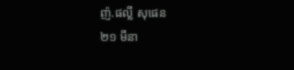ញ៉.ផល្លី សុផេន
២១ មីនា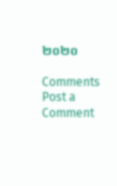២០២០

Comments
Post a Comment